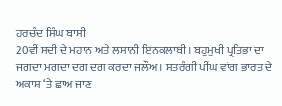ਹਰਚੰਦ ਸਿੰਘ ਬਾਸੀ
20ਵੀਂ ਸਦੀ ਦੇ ਮਹਾਨ ਅਤੇ ਲਸਾਨੀ ਇਨਕਲਾਬੀ। ਬਹੁਮੁਖੀ ਪ੍ਰਤਿਭਾ ਦਾ ਜਗਦਾ ਮਗਦਾ ਦਗ ਦਗ ਕਰਦਾ ਜਲੌਅ। ਸਤਰੰਗੀ ਪੀਂਘ ਵਾਂਗ ਭਾਰਤ ਦੇ ਅਕਾਸ਼ ‘ਤੇ ਛਾਅ ਜਾਣ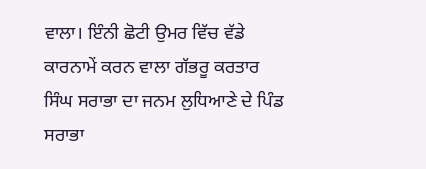ਵਾਲਾ। ਇੰਨੀ ਛੋਟੀ ਉਮਰ ਵਿੱਚ ਵੱਡੇ ਕਾਰਨਾਮੇਂ ਕਰਨ ਵਾਲਾ ਗੱਭਰੂ ਕਰਤਾਰ ਸਿੰਘ ਸਰਾਭਾ ਦਾ ਜਨਮ ਲੁਧਿਆਣੇ ਦੇ ਪਿੰਡ ਸਰਾਭਾ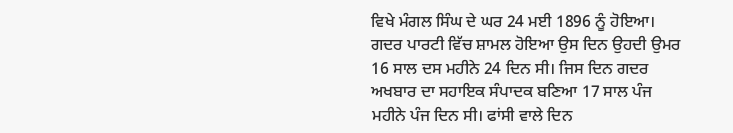ਵਿਖੇ ਮੰਗਲ ਸਿੰਘ ਦੇ ਘਰ 24 ਮਈ 1896 ਨੂੰ ਹੋਇਆ।
ਗਦਰ ਪਾਰਟੀ ਵਿੱਚ ਸ਼ਾਮਲ ਹੋਇਆ ਉਸ ਦਿਨ ਉਹਦੀ ਉਮਰ 16 ਸਾਲ ਦਸ ਮਹੀਨੇ 24 ਦਿਨ ਸੀ। ਜਿਸ ਦਿਨ ਗਦਰ ਅਖਬਾਰ ਦਾ ਸਹਾਇਕ ਸੰਪਾਦਕ ਬਣਿਆ 17 ਸਾਲ ਪੰਜ ਮਹੀਨੇ ਪੰਜ ਦਿਨ ਸੀ। ਫਾਂਸੀ ਵਾਲੇ ਦਿਨ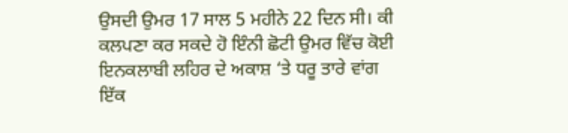ਉਸਦੀ ਉਮਰ 17 ਸਾਲ 5 ਮਹੀਨੇ 22 ਦਿਨ ਸੀ। ਕੀ ਕਲਪਣਾ ਕਰ ਸਕਦੇ ਹੋ ਇੰਨੀ ਛੋਟੀ ਉਮਰ ਵਿੱਚ ਕੋਈ ਇਨਕਲਾਬੀ ਲਹਿਰ ਦੇ ਅਕਾਸ਼ ‘ਤੇ ਧਰੂ ਤਾਰੇ ਵਾਂਗ ਇੱਕ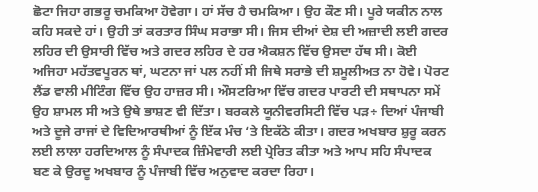ਛੋਟਾ ਜਿਹਾ ਗਭਰੂ ਚਮਕਿਆ ਹੋਵੇਗਾ। ਹਾਂ ਸੱਚ ਹੈ ਚਮਕਿਆ। ਉਹ ਕੌਣ ਸੀ। ਪੂਰੇ ਯਕੀਨ ਨਾਲ ਕਹਿ ਸਕਦੇ ਹਾਂ। ਉਹੀ ਤਾਂ ਕਰਤਾਰ ਸਿੰਘ ਸਰਾਭਾ ਸੀ। ਜਿਸ ਦੀਆਂ ਦੇਸ਼ ਦੀ ਅਜ਼ਾਦੀ ਲਈ ਗਦਰ ਲਹਿਰ ਦੀ ਉਸਾਰੀ ਵਿੱਚ ਅਤੇ ਗਦਰ ਲਹਿਰ ਦੇ ਹਰ ਐਕਸ਼ਨ ਵਿੱਚ ਉਸਦਾ ਹੱਥ ਸੀ। ਕੋਈ ਅਜਿਹਾ ਮਹੱਤਵਪੂਰਨ ਥਾਂ, ਘਟਨਾ ਜਾਂ ਪਲ ਨਹੀਂ ਸੀ ਜਿਥੇ ਸਰਾਭੇ ਦੀ ਸ਼ਮੂਲੀਅਤ ਨਾ ਹੋਵੇ। ਪੋਰਟ ਲੈਂਡ ਵਾਲੀ ਮੀਟਿੰਗ ਵਿੱਚ ਉਹ ਹਾਜ਼ਰ ਸੀ। ਔਸਟਰਿਆ ਵਿੱਚ ਗਦਰ ਪਾਰਟੀ ਦੀ ਸਥਾਪਨਾ ਸਮੇਂ ਉਹ ਸ਼ਾਮਲ ਸੀ ਅਤੇ ਉਥੇ ਭਾਸ਼ਣ ਵੀ ਦਿੱਤਾ। ਬਰਕਲੇ ਯੂਨੀਵਰਸਿਟੀ ਵਿੱਚ ਪੜ÷ ਦਿਆਂ ਪੰਜਾਬੀ ਅਤੇ ਦੂਜੇ ਰਾਜਾਂ ਦੇ ਵਿਦਿਆਰਥੀਆਂ ਨੂੰ ਇੱਕ ਮੰਚ ‘ਤੇ ਇਕੱਠੇ ਕੀਤਾ। ਗਦਰ ਅਖਬਾਰ ਸ਼ੁਰੂ ਕਰਨ ਲਈ ਲਾਲਾ ਹਰਦਿਆਲ ਨੂੰ ਸੰਪਾਦਕ ਜ਼ਿੰਮੇਵਾਰੀ ਲਈ ਪ੍ਰੇਰਿਤ ਕੀਤਾ ਅਤੇ ਆਪ ਸਹਿ ਸੰਪਾਦਕ ਬਣ ਕੇ ਉਰਦੂ ਅਖਬਾਰ ਨੂੰ ਪੰਜਾਬੀ ਵਿੱਚ ਅਨੁਵਾਦ ਕਰਦਾ ਰਿਹਾ।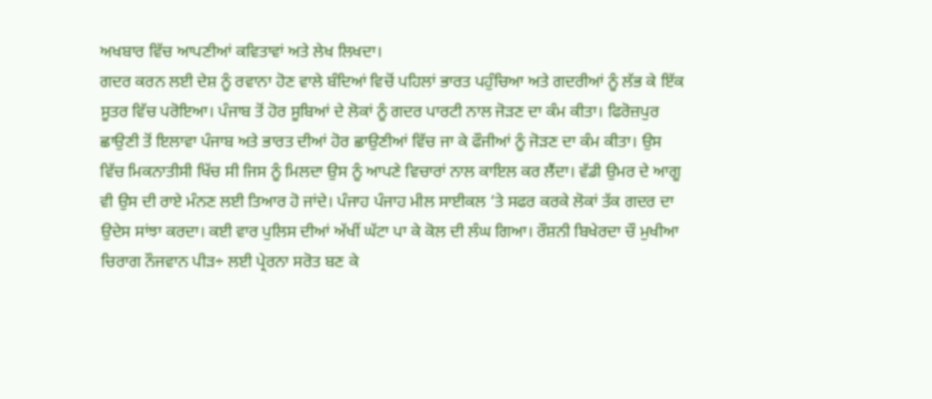ਅਖਬਾਰ ਵਿੱਚ ਆਪਣੀਆਂ ਕਵਿਤਾਵਾਂ ਅਤੇ ਲੇਖ ਲਿਖਦਾ।
ਗਦਰ ਕਰਨ ਲਈ ਦੇਸ਼ ਨੂੰ ਰਵਾਨਾ ਹੋਣ ਵਾਲੇ ਬੰਦਿਆਂ ਵਿਚੋਂ ਪਹਿਲਾਂ ਭਾਰਤ ਪਹੁੰਚਿਆ ਅਤੇ ਗਦਰੀਆਂ ਨੂੰ ਲੱਭ ਕੇ ਇੱਕ ਸੂਤਰ ਵਿੱਚ ਪਰੋਇਆ। ਪੰਜਾਬ ਤੋਂ ਹੋਰ ਸੂਬਿਆਂ ਦੇ ਲੋਕਾਂ ਨੂੰ ਗਦਰ ਪਾਰਟੀ ਨਾਲ ਜੋੜਣ ਦਾ ਕੰਮ ਕੀਤਾ। ਫਿਰੋਜ਼ਪੁਰ ਛਾਉਣੀ ਤੋਂ ਇਲਾਵਾ ਪੰਜਾਬ ਅਤੇ ਭਾਰਤ ਦੀਆਂ ਹੋਰ ਛਾਉਣੀਆਂ ਵਿੱਚ ਜਾ ਕੇ ਫੌਜੀਆਂ ਨੂੰ ਜੋੜਣ ਦਾ ਕੰਮ ਕੀਤਾ। ਉਸ ਵਿੱਚ ਮਿਕਨਾਤੀਸੀ ਖਿੱਚ ਸੀ ਜਿਸ ਨੂੰ ਮਿਲਦਾ ਉਸ ਨੂੰ ਆਪਣੇ ਵਿਚਾਰਾਂ ਨਾਲ ਕਾਇਲ ਕਰ ਲੈਂਦਾ। ਵੱਡੀ ਉਮਰ ਦੇ ਆਗੂ ਵੀ ਉਸ ਦੀ ਰਾਏ ਮੰਨਣ ਲਈ ਤਿਆਰ ਹੋ ਜਾਂਦੇ। ਪੰਜਾਹ ਪੰਜਾਹ ਮੀਲ ਸਾਈਕਲ ‘ਤੇ ਸਫਰ ਕਰਕੇ ਲੋਕਾਂ ਤੱਕ ਗਦਰ ਦਾ ਉਦੇਸ ਸਾਂਝਾ ਕਰਦਾ। ਕਈ ਵਾਰ ਪੁਲਿਸ ਦੀਆਂ ਅੱਖੀਂ ਘੱਟਾ ਪਾ ਕੇ ਕੋਲ ਦੀ ਲੰਘ ਗਿਆ। ਰੌਸ਼ਨੀ ਬਿਖੇਰਦਾ ਚੌ ਮੁਖੀਆ ਚਿਰਾਗ ਨੌਜਵਾਨ ਪੀੜ÷ ਲਈ ਪ੍ਰੇਰਨਾ ਸਰੋਤ ਬਣ ਕੇ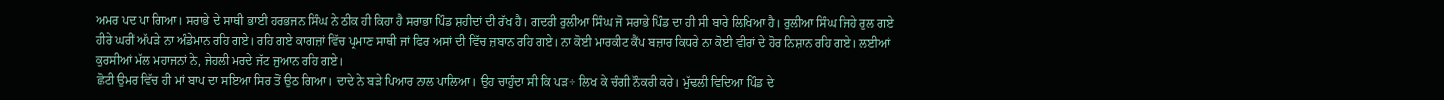ਅਮਰ ਪਦ ਪਾ ਗਿਆ। ਸਰਾਭੇ ਦੇ ਸਾਥੀ ਭਾਈ ਹਰਭਜਨ ਸਿੰਘ ਨੇ ਠੀਕ ਹੀ ਕਿਹਾ ਹੈ ਸਰਾਭਾ ਪਿੰਡ ਸ਼ਹੀਦਾਂ ਦੀ ਰੱਖ ਹੈ। ਗਦਰੀ ਰੁਲੀਆ ਸਿੰਘ ਜੋ ਸਰਾਭੇ ਪਿੰਡ ਦਾ ਹੀ ਸੀ ਬਾਰੇ ਲਿਖਿਆ ਹੈ। ਰੁਲੀਆ ਸਿੰਘ ਜਿਹੇ ਰੁਲ ਗਏ ਹੀਰੇ ਘਰੀਂ ਅੱਪੜੇ ਨਾ ਅੰਡੇਮਾਨ ਰਹਿ ਗਏ। ਰਹਿ ਗਏ ਕਾਗਜ਼ਾਂ ਵਿੱਚ ਪ੍ਰਮਾਣ ਸਾਥੀ ਜਾਂ ਫਿਰ ਅਸਾਂ ਦੀ ਵਿੱਚ ਜ਼ਬਾਨ ਰਹਿ ਗਏ। ਨਾ ਕੋਈ ਮਾਰਕੀਟ ਕੈਂਪ ਬਜ਼ਾਰ ਕਿਧਰੇ ਨਾ ਕੋਈ ਵੀਰਾਂ ਦੇ ਹੋਰ ਨਿਸ਼ਾਨ ਰਹਿ ਗਏ। ਲਈਆਂ ਕੁਰਸੀਆਂ ਮੱਲ ਮਹਾਜਨਾਂ ਨੇ, ਜੇਹਲੀ ਮਰਦੇ ਜੱਟ ਜੁਆਨ ਰਹਿ ਗਏ।
ਛੋਟੀ ਉਮਰ ਵਿੱਚ ਹੀ ਮਾਂ ਬਾਪ ਦਾ ਸਇਆ ਸਿਰ ਤੋਂ ਉਠ ਗਿਆ। ਦਾਦੇ ਨੇ ਬੜੇ ਪਿਆਰ ਨਾਲ ਪਾਲਿਆ। ਉਹ ਚਾਹੁੰਦਾ ਸੀ ਕਿ ਪੜ÷ ਲਿਖ ਕੇ ਚੰਗੀ ਨੌਕਰੀ ਕਰੇ। ਮੁੱਢਲੀ ਵਿਦਿਆ ਪਿੰਡ ਦੇ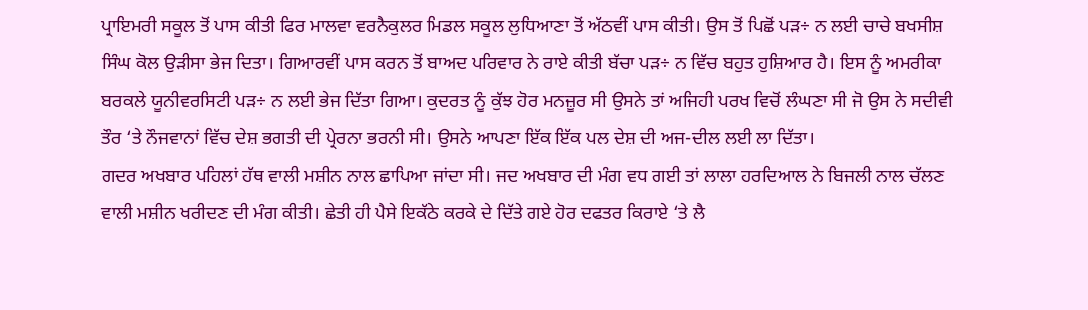ਪ੍ਰਾਇਮਰੀ ਸਕੂਲ ਤੋਂ ਪਾਸ ਕੀਤੀ ਫਿਰ ਮਾਲਵਾ ਵਰਨੈਕੁਲਰ ਮਿਡਲ ਸਕੂਲ ਲੁਧਿਆਣਾ ਤੋਂ ਅੱਠਵੀਂ ਪਾਸ ਕੀਤੀ। ਉਸ ਤੋਂ ਪਿਛੋਂ ਪੜ÷ ਨ ਲਈ ਚਾਚੇ ਬਖਸੀਸ਼ ਸਿੰਘ ਕੋਲ ਉੜੀਸਾ ਭੇਜ ਦਿਤਾ। ਗਿਆਰਵੀਂ ਪਾਸ ਕਰਨ ਤੋਂ ਬਾਅਦ ਪਰਿਵਾਰ ਨੇ ਰਾਏ ਕੀਤੀ ਬੱਚਾ ਪੜ÷ ਨ ਵਿੱਚ ਬਹੁਤ ਹੁਸ਼ਿਆਰ ਹੈ। ਇਸ ਨੂੰ ਅਮਰੀਕਾ ਬਰਕਲੇ ਯੂਨੀਵਰਸਿਟੀ ਪੜ÷ ਨ ਲਈ ਭੇਜ ਦਿੱਤਾ ਗਿਆ। ਕੁਦਰਤ ਨੂੰ ਕੁੱਝ ਹੋਰ ਮਨਜ਼ੂਰ ਸੀ ਉਸਨੇ ਤਾਂ ਅਜਿਹੀ ਪਰਖ ਵਿਚੋਂ ਲੰਘਣਾ ਸੀ ਜੋ ਉਸ ਨੇ ਸਦੀਵੀ ਤੌਰ ‘ਤੇ ਨੌਜਵਾਨਾਂ ਵਿੱਚ ਦੇਸ਼ ਭਗਤੀ ਦੀ ਪ੍ਰੇਰਨਾ ਭਰਨੀ ਸੀ। ਉਸਨੇ ਆਪਣਾ ਇੱਕ ਇੱਕ ਪਲ ਦੇਸ਼ ਦੀ ਅਜ-ਦੀਲ ਲਈ ਲਾ ਦਿੱਤਾ।
ਗਦਰ ਅਖਬਾਰ ਪਹਿਲਾਂ ਹੱਥ ਵਾਲੀ ਮਸ਼ੀਨ ਨਾਲ ਛਾਪਿਆ ਜਾਂਦਾ ਸੀ। ਜਦ ਅਖਬਾਰ ਦੀ ਮੰਗ ਵਧ ਗਈ ਤਾਂ ਲਾਲਾ ਹਰਦਿਆਲ ਨੇ ਬਿਜਲੀ ਨਾਲ ਚੱਲਣ ਵਾਲੀ ਮਸ਼ੀਨ ਖਰੀਦਣ ਦੀ ਮੰਗ ਕੀਤੀ। ਛੇਤੀ ਹੀ ਪੈਸੇ ਇਕੱਠੇ ਕਰਕੇ ਦੇ ਦਿੱਤੇ ਗਏ ਹੋਰ ਦਫਤਰ ਕਿਰਾਏ ‘ਤੇ ਲੈ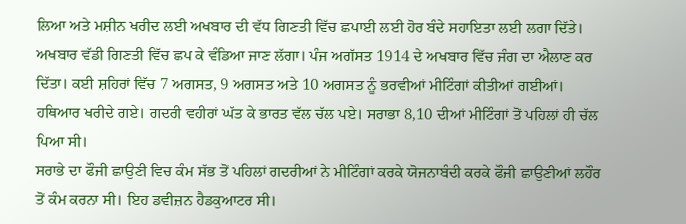ਲਿਆ ਅਤੇ ਮਸ਼ੀਨ ਖਰੀਦ ਲਈ ਅਖਬਾਰ ਦੀ ਵੱਧ ਗਿਣਤੀ ਵਿੱਚ ਛਪਾਈ ਲਈ ਹੋਰ ਬੰਦੇ ਸਹਾਇਤਾ ਲਈ ਲਗਾ ਦਿੱਤੇ। ਅਖਬਾਰ ਵੱਡੀ ਗਿਣਤੀ ਵਿੱਚ ਛਪ ਕੇ ਵੰਡਿਆ ਜਾਣ ਲੱਗਾ। ਪੰਜ ਅਗੱਸਤ 1914 ਦੇ ਅਖਬਾਰ ਵਿੱਚ ਜੰਗ ਦਾ ਐਲਾਣ ਕਰ ਦਿੱਤਾ। ਕਈ ਸ਼ਹਿਰਾਂ ਵਿੱਚ 7 ਅਗਸਤ, 9 ਅਗਸਤ ਅਤੇ 10 ਅਗਸਤ ਨੂੰ ਭਰਵੀਆਂ ਮੀਟਿੰਗਾਂ ਕੀਤੀਆਂ ਗਈਆਂ। ਹਥਿਆਰ ਖਰੀਦੇ ਗਏ। ਗਦਰੀ ਵਹੀਰਾਂ ਘੱਤ ਕੇ ਭਾਰਤ ਵੱਲ ਚੱਲ ਪਏ। ਸਰਾਭਾ 8,10 ਦੀਆਂ ਮੀਟਿੰਗਾਂ ਤੋਂ ਪਹਿਲਾਂ ਹੀ ਚੱਲ ਪਿਆ ਸੀ।
ਸਰਾਭੇ ਦਾ ਫੌਜੀ ਛਾਉਣੀ ਵਿਚ ਕੰਮ ਸੱਭ ਤੋਂ ਪਹਿਲਾਂ ਗਦਰੀਆਂ ਨੇ ਮੀਟਿੰਗਾਂ ਕਰਕੇ ਯੋਜਨਾਬੰਦੀ ਕਰਕੇ ਫੌਜੀ ਛਾਉਣੀਆਂ ਲਹੌਰ ਤੋਂ ਕੰਮ ਕਰਨਾ ਸੀ। ਇਹ ਡਵੀਜ਼ਨ ਹੈਡਕੁਆਟਰ ਸੀ।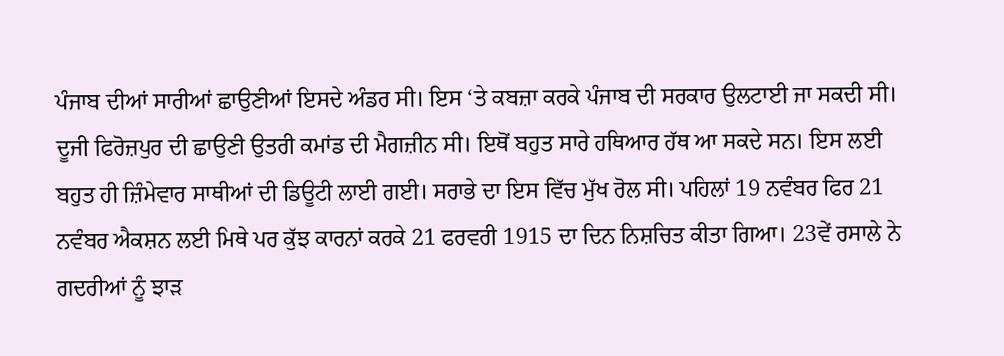ਪੰਜਾਬ ਦੀਆਂ ਸਾਰੀਆਂ ਛਾਉਣੀਆਂ ਇਸਦੇ ਅੰਡਰ ਸੀ। ਇਸ ‘ਤੇ ਕਬਜ਼ਾ ਕਰਕੇ ਪੰਜਾਬ ਦੀ ਸਰਕਾਰ ਉਲਟਾਈ ਜਾ ਸਕਦੀ ਸੀ। ਦੂਜੀ ਫਿਰੋਜ਼ਪੁਰ ਦੀ ਛਾਉਣੀ ਉਤਰੀ ਕਮਾਂਡ ਦੀ ਮੈਗਜ਼ੀਨ ਸੀ। ਇਥੋਂ ਬਹੁਤ ਸਾਰੇ ਹਥਿਆਰ ਹੱਥ ਆ ਸਕਦੇ ਸਨ। ਇਸ ਲਈ ਬਹੁਤ ਹੀ ਜ਼ਿੰਮੇਵਾਰ ਸਾਥੀਆਂ ਦੀ ਡਿਊਟੀ ਲਾਈ ਗਈ। ਸਰਾਭੇ ਦਾ ਇਸ ਵਿੱਚ ਮੁੱਖ ਰੋਲ ਸੀ। ਪਹਿਲਾਂ 19 ਨਵੰਬਰ ਫਿਰ 21 ਨਵੰਬਰ ਐਕਸ਼ਨ ਲਈ ਮਿਥੇ ਪਰ ਕੁੱਝ ਕਾਰਨਾਂ ਕਰਕੇ 21 ਫਰਵਰੀ 1915 ਦਾ ਦਿਨ ਨਿਸ਼ਚਿਤ ਕੀਤਾ ਗਿਆ। 23ਵੇਂ ਰਸਾਲੇ ਨੇ ਗਦਰੀਆਂ ਨੂੰ ਝਾੜ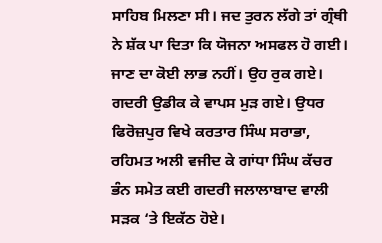ਸਾਹਿਬ ਮਿਲਣਾ ਸੀ। ਜਦ ਤੁਰਨ ਲੱਗੇ ਤਾਂ ਗ੍ਰੰਥੀ ਨੇ ਸ਼ੱਕ ਪਾ ਦਿਤਾ ਕਿ ਯੋਜਨਾ ਅਸਫਲ ਹੋ ਗਈ। ਜਾਣ ਦਾ ਕੋਈ ਲਾਭ ਨਹੀਂ। ਉਹ ਰੁਕ ਗਏ। ਗਦਰੀ ਉਡੀਕ ਕੇ ਵਾਪਸ ਮੁੜ ਗਏ। ਉਧਰ ਫਿਰੋਜ਼ਪੁਰ ਵਿਖੇ ਕਰਤਾਰ ਸਿੰਘ ਸਰਾਭਾ, ਰਹਿਮਤ ਅਲੀ ਵਜੀਦ ਕੇ ਗਾਂਧਾ ਸਿੰਘ ਕੱਚਰ ਭੰਨ ਸਮੇਤ ਕਈ ਗਦਰੀ ਜਲਾਲਾਬਾਦ ਵਾਲੀ ਸੜਕ ‘ਤੇ ਇਕੱਠ ਹੋਏ।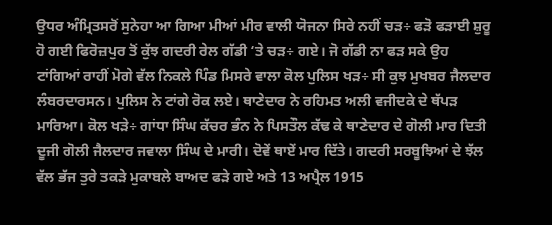ਉਧਰ ਅੰਮ੍ਰਿਤਸਰੋਂ ਸੁਨੇਹਾ ਆ ਗਿਆ ਮੀਆਂ ਮੀਰ ਵਾਲੀ ਯੋਜਨਾ ਸਿਰੇ ਨਹੀਂ ਚੜ÷ ਫੜੋ ਫੜਾਈ ਸ਼ੁਰੂ ਹੋ ਗਈ ਫਿਰੋਜ਼ਪੁਰ ਤੋਂ ਕੁੱਝ ਗਦਰੀ ਰੇਲ ਗੱਡੀ ‘ਤੇ ਚੜ÷ ਗਏ। ਜੋ ਗੱਡੀ ਨਾ ਫੜ ਸਕੇ ਉਹ ਟਾਂਗਿਆਂ ਰਾਹੀਂ ਮੋਗੇ ਵੱਲ ਨਿਕਲੇ ਪਿੰਡ ਮਿਸਰੇ ਵਾਲਾ ਕੋਲ ਪੁਲਿਸ ਖੜ÷ ਸੀ ਕੁਝ ਮੁਖਬਰ ਜੈਲਦਾਰ ਲੰਬਰਦਾਰਸਨ। ਪੁਲਿਸ ਨੇ ਟਾਂਗੇ ਰੋਕ ਲਏ। ਥਾਣੇਦਾਰ ਨੇ ਰਹਿਮਤ ਅਲੀ ਵਜੀਦਕੇ ਦੇ ਥੱਪੜ ਮਾਰਿਆ। ਕੋਲ ਖੜੇ÷ ਗਾਂਧਾ ਸਿੰਘ ਕੱਚਰ ਭੰਨ ਨੇ ਪਿਸਤੌਲ ਕੱਢ ਕੇ ਥਾਣੇਦਾਰ ਦੇ ਗੋਲੀ ਮਾਰ ਦਿਤੀ ਦੂਜੀ ਗੋਲੀ ਜੈਲਦਾਰ ਜਵਾਲਾ ਸਿੰਘ ਦੇ ਮਾਰੀ। ਦੋਵੇਂ ਥਾਏਂ ਮਾਰ ਦਿੱਤੇ। ਗਦਰੀ ਸਰਬੂਝਿਆਂ ਦੇ ਝੱਲ ਵੱਲ ਭੱਜ ਤੁਰੇ ਤਕੜੇ ਮੁਕਾਬਲੇ ਬਾਅਦ ਫੜੇ ਗਏ ਅਤੇ 13 ਅਪ੍ਰੈਲ 1915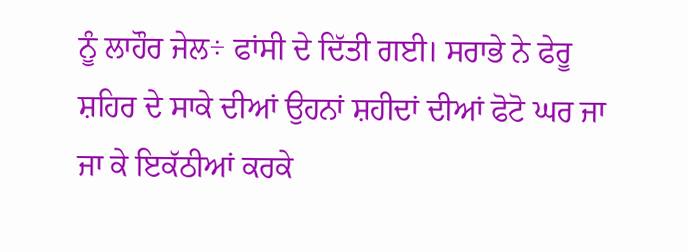ਨੂੰ ਲਾਹੌਰ ਜੇਲ÷ ਫਾਂਸੀ ਦੇ ਦਿੱਤੀ ਗਈ। ਸਰਾਭੇ ਨੇ ਫੇਰੂ ਸ਼ਹਿਰ ਦੇ ਸਾਕੇ ਦੀਆਂ ਉਹਨਾਂ ਸ਼ਹੀਦਾਂ ਦੀਆਂ ਫੋਟੋ ਘਰ ਜਾ ਜਾ ਕੇ ਇਕੱਠੀਆਂ ਕਰਕੇ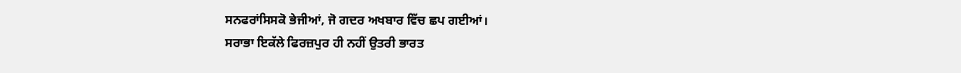ਸਨਫਰਾਂਸਿਸਕੋ ਭੇਜੀਆਂ, ਜੋ ਗਦਰ ਅਖਬਾਰ ਵਿੱਚ ਛਪ ਗਈਆਂ।
ਸਰਾਭਾ ਇਕੱਲੇ ਫਿਰਜ਼ਪੁਰ ਹੀ ਨਹੀਂ ਉਤਰੀ ਭਾਰਤ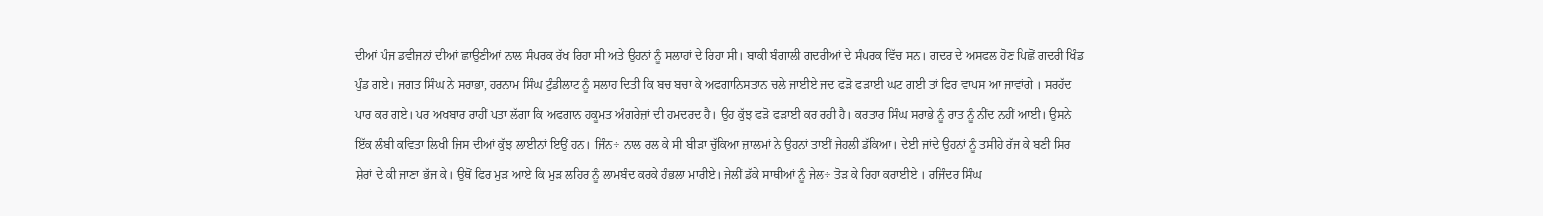ਦੀਆਂ ਪੰਜ ਡਵੀਜਨਾਂ ਦੀਆਂ ਛਾਉਣੀਆਂ ਨਾਲ ਸੰਪਰਕ ਰੱਖ ਰਿਹਾ ਸੀ ਅਤੇ ਉਹਨਾਂ ਨੂੰ ਸਲਾਹਾਂ ਦੇ ਰਿਹਾ ਸੀ। ਬਾਕੀ ਬੰਗਾਲੀ ਗਦਰੀਆਂ ਦੇ ਸੰਪਰਕ ਵਿੱਚ ਸਨ। ਗਦਰ ਦੇ ਅਸਫਲ ਹੋਣ ਪਿਛੋਂ ਗਦਰੀ ਖਿੰਡ ਪੁੰਡ ਗਏ। ਜਗਤ ਸਿੰਘ ਨੇ ਸਰਾਭਾ, ਹਰਨਾਮ ਸਿੰਘ ਟੁੰਡੀਲਾਟ ਨੂੰ ਸਲਾਹ ਦਿਤੀ ਕਿ ਬਚ ਬਚਾ ਕੇ ਅਫਗਾਨਿਸਤਾਨ ਚਲੇ ਜਾਈਏ ਜਦ ਫੜੋ ਫੜਾਈ ਘਟ ਗਈ ਤਾਂ ਫਿਰ ਵਾਪਸ ਆ ਜਾਵਾਂਗੇ । ਸਰਹੱਦ ਪਾਰ ਕਰ ਗਏ। ਪਰ ਅਖਬਾਰ ਰਾਹੀਂ ਪਤਾ ਲੱਗਾ ਕਿ ਅਫਗਾਨ ਹਕੂਮਤ ਅੰਗਰੇਜ਼ਾਂ ਦੀ ਹਮਦਰਦ ਹੈ। ਉਹ ਕੁੱਝ ਫੜੋ ਫੜਾਈ ਕਰ ਰਹੀ ਹੈ। ਕਰਤਾਰ ਸਿੰਘ ਸਰਾਭੇ ਨੂੰ ਰਾਤ ਨੂੰ ਨੀਂਦ ਨਹੀਂ ਆਈ। ਉਸਨੇ ਇੱਕ ਲੰਬੀ ਕਵਿਤਾ ਲਿਖੀ ਜਿਸ ਦੀਆਂ ਕੁੱਝ ਲਾਈਨਾਂ ਇਉਂ ਹਨ। ਜਿੰਨ÷ ਨਾਲ ਰਲ ਕੇ ਸੀ ਬੀੜਾ ਚੁੱਕਿਆ ਜ਼ਾਲਮਾਂ ਨੇ ਉਹਨਾਂ ਤਾਈਂ ਜੇਹਲੀ ਡੱਕਿਆ। ਦੇਈ ਜਾਂਦੇ ਉਹਨਾਂ ਨੂੰ ਤਸੀਹੇ ਰੱਜ ਕੇ ਬਣੀ ਸਿਰ ਸ਼ੇਰਾਂ ਦੇ ਕੀ ਜਾਣਾ ਭੱਜ ਕੇ। ਉਥੋਂ ਫਿਰ ਮੁੜ ਆਏ ਕਿ ਮੁੜ ਲਹਿਰ ਨੂੰ ਲਾਮਬੰਦ ਕਰਕੇ ਹੰਭਲਾ ਮਾਰੀਏ। ਜੇਲੀਂ ਡੱਕੇ ਸਾਥੀਆਂ ਨੂੰ ਜੇਲ÷ ਤੋੜ ਕੇ ਰਿਹਾ ਕਰਾਈਏ । ਰਜਿੰਦਰ ਸਿੰਘ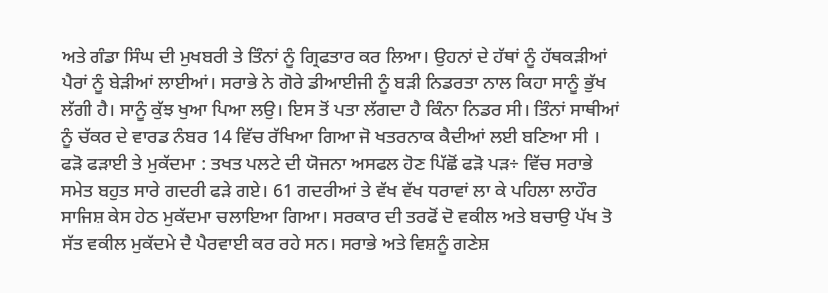ਅਤੇ ਗੰਡਾ ਸਿੰਘ ਦੀ ਮੁਖਬਰੀ ਤੇ ਤਿੰਨਾਂ ਨੂੰ ਗ੍ਰਿਫਤਾਰ ਕਰ ਲਿਆ। ਉਹਨਾਂ ਦੇ ਹੱਥਾਂ ਨੂੰ ਹੱਥਕੜੀਆਂ ਪੈਰਾਂ ਨੂੰ ਬੇੜੀਆਂ ਲਾਈਆਂ। ਸਰਾਭੇ ਨੇ ਗੋਰੇ ਡੀਆਈਜੀ ਨੂੰ ਬੜੀ ਨਿਡਰਤਾ ਨਾਲ ਕਿਹਾ ਸਾਨੂੰ ਭੁੱਖ ਲੱਗੀ ਹੈ। ਸਾਨੂੰ ਕੁੱਝ ਖੁਆ ਪਿਆ ਲਉ। ਇਸ ਤੋਂ ਪਤਾ ਲੱਗਦਾ ਹੈ ਕਿੰਨਾ ਨਿਡਰ ਸੀ। ਤਿੰਨਾਂ ਸਾਥੀਆਂ ਨੂੰ ਚੱਕਰ ਦੇ ਵਾਰਡ ਨੰਬਰ 14 ਵਿੱਚ ਰੱਖਿਆ ਗਿਆ ਜੋ ਖਤਰਨਾਕ ਕੈਦੀਆਂ ਲਈ ਬਣਿਆ ਸੀ ।
ਫੜੋ ਫੜਾਈ ਤੇ ਮੁਕੱਦਮਾ : ਤਖਤ ਪਲਟੇ ਦੀ ਯੋਜਨਾ ਅਸਫਲ ਹੋਣ ਪਿੱਛੋਂ ਫੜੋ ਪੜ÷ ਵਿੱਚ ਸਰਾਭੇ ਸਮੇਤ ਬਹੁਤ ਸਾਰੇ ਗਦਰੀ ਫੜੇ ਗਏ। 61 ਗਦਰੀਆਂ ਤੇ ਵੱਖ ਵੱਖ ਧਰਾਵਾਂ ਲਾ ਕੇ ਪਹਿਲਾ ਲਾਹੌਰ ਸਾਜਿਸ਼ ਕੇਸ ਹੇਠ ਮੁਕੱਦਮਾ ਚਲਾਇਆ ਗਿਆ। ਸਰਕਾਰ ਦੀ ਤਰਫੋਂ ਦੋ ਵਕੀਲ ਅਤੇ ਬਚਾਉ ਪੱਖ ਤੋ ਸੱਤ ਵਕੀਲ ਮੁਕੱਦਮੇ ਦੈ ਪੈਰਵਾਈ ਕਰ ਰਹੇ ਸਨ। ਸਰਾਭੇ ਅਤੇ ਵਿਸ਼ਨੂੰ ਗਣੇਸ਼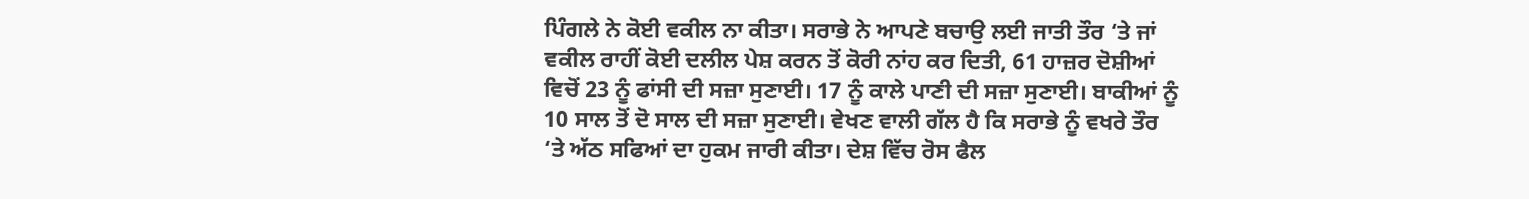ਪਿੰਗਲੇ ਨੇ ਕੋਈ ਵਕੀਲ ਨਾ ਕੀਤਾ। ਸਰਾਭੇ ਨੇ ਆਪਣੇ ਬਚਾਉ ਲਈ ਜਾਤੀ ਤੌਰ ‘ਤੇ ਜਾਂ ਵਕੀਲ ਰਾਹੀਂ ਕੋਈ ਦਲੀਲ ਪੇਸ਼ ਕਰਨ ਤੋਂ ਕੋਰੀ ਨਾਂਹ ਕਰ ਦਿਤੀ, 61 ਹਾਜ਼ਰ ਦੋਸ਼ੀਆਂ ਵਿਚੋਂ 23 ਨੂੰ ਫਾਂਸੀ ਦੀ ਸਜ਼ਾ ਸੁਣਾਈ। 17 ਨੂੰ ਕਾਲੇ ਪਾਣੀ ਦੀ ਸਜ਼ਾ ਸੁਣਾਈ। ਬਾਕੀਆਂ ਨੂੰ 10 ਸਾਲ ਤੋਂ ਦੋ ਸਾਲ ਦੀ ਸਜ਼ਾ ਸੁਣਾਈ। ਵੇਖਣ ਵਾਲੀ ਗੱਲ ਹੈ ਕਿ ਸਰਾਭੇ ਨੂੰ ਵਖਰੇ ਤੌਰ ‘ਤੇ ਅੱਠ ਸਫਿਆਂ ਦਾ ਹੁਕਮ ਜਾਰੀ ਕੀਤਾ। ਦੇਸ਼ ਵਿੱਚ ਰੋਸ ਫੈਲ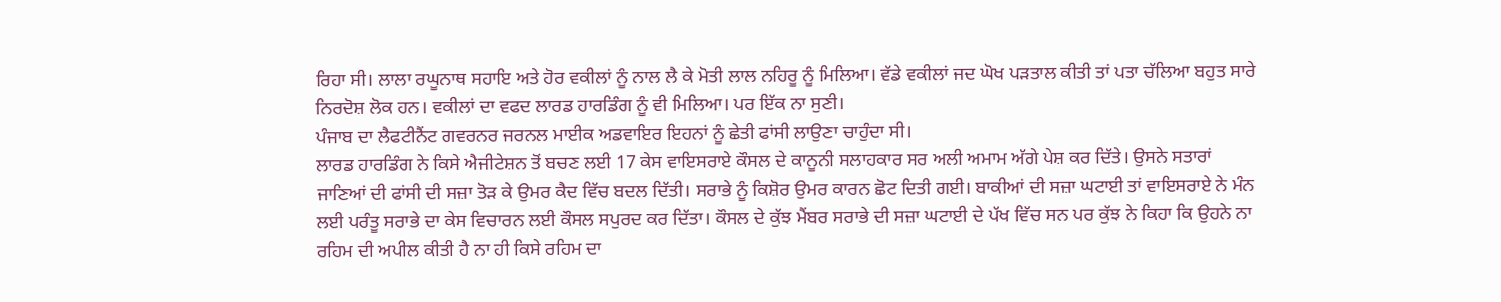ਰਿਹਾ ਸੀ। ਲਾਲਾ ਰਘੂਨਾਥ ਸਹਾਇ ਅਤੇ ਹੋਰ ਵਕੀਲਾਂ ਨੂੰ ਨਾਲ ਲੈ ਕੇ ਮੋਤੀ ਲਾਲ ਨਹਿਰੂ ਨੂੰ ਮਿਲਿਆ। ਵੱਡੇ ਵਕੀਲਾਂ ਜਦ ਘੋਖ ਪੜਤਾਲ ਕੀਤੀ ਤਾਂ ਪਤਾ ਚੱਲਿਆ ਬਹੁਤ ਸਾਰੇ ਨਿਰਦੋਸ਼ ਲੋਕ ਹਨ। ਵਕੀਲਾਂ ਦਾ ਵਫਦ ਲਾਰਡ ਹਾਰਡਿੰਗ ਨੂੰ ਵੀ ਮਿਲਿਆ। ਪਰ ਇੱਕ ਨਾ ਸੁਣੀ।
ਪੰਜਾਬ ਦਾ ਲੈਫਟੀਨੈਂਟ ਗਵਰਨਰ ਜਰਨਲ ਮਾਈਕ ਅਡਵਾਇਰ ਇਹਨਾਂ ਨੂੰ ਛੇਤੀ ਫਾਂਸੀ ਲਾਉਣਾ ਚਾਹੁੰਦਾ ਸੀ।
ਲਾਰਡ ਹਾਰਡਿੰਗ ਨੇ ਕਿਸੇ ਐਜੀਟੇਸ਼ਨ ਤੋਂ ਬਚਣ ਲਈ 17 ਕੇਸ ਵਾਇਸਰਾਏ ਕੌਸਲ ਦੇ ਕਾਨੂਨੀ ਸਲਾਹਕਾਰ ਸਰ ਅਲੀ ਅਮਾਮ ਅੱਗੇ ਪੇਸ਼ ਕਰ ਦਿੱਤੇ। ਉਸਨੇ ਸਤਾਰਾਂ ਜਾਣਿਆਂ ਦੀ ਫਾਂਸੀ ਦੀ ਸਜ਼ਾ ਤੋੜ ਕੇ ਉਮਰ ਕੈਦ ਵਿੱਚ ਬਦਲ ਦਿੱਤੀ। ਸਰਾਭੇ ਨੂੰ ਕਿਸ਼ੋਰ ਉਮਰ ਕਾਰਨ ਛੋਟ ਦਿਤੀ ਗਈ। ਬਾਕੀਆਂ ਦੀ ਸਜ਼ਾ ਘਟਾਈ ਤਾਂ ਵਾਇਸਰਾਏ ਨੇ ਮੰਨ ਲਈ ਪਰੰਤੂ ਸਰਾਭੇ ਦਾ ਕੇਸ ਵਿਚਾਰਨ ਲਈ ਕੌਸਲ ਸਪੁਰਦ ਕਰ ਦਿੱਤਾ। ਕੌਸਲ ਦੇ ਕੁੱਝ ਮੈਂਬਰ ਸਰਾਭੇ ਦੀ ਸਜ਼ਾ ਘਟਾਈ ਦੇ ਪੱਖ ਵਿੱਚ ਸਨ ਪਰ ਕੁੱਝ ਨੇ ਕਿਹਾ ਕਿ ਉਹਨੇ ਨਾ ਰਹਿਮ ਦੀ ਅਪੀਲ ਕੀਤੀ ਹੈ ਨਾ ਹੀ ਕਿਸੇ ਰਹਿਮ ਦਾ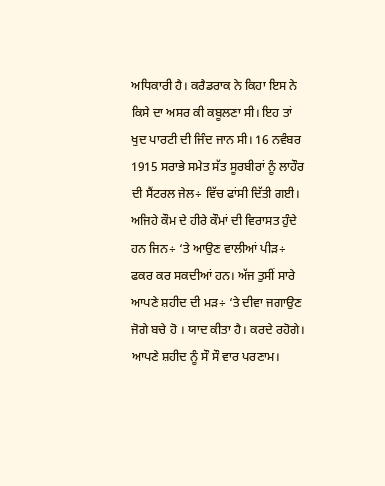ਅਧਿਕਾਰੀ ਹੈ। ਕਰੈਡਰਾਕ ਨੇ ਕਿਹਾ ਇਸ ਨੇ ਕਿਸੇ ਦਾ ਅਸਰ ਕੀ ਕਬੂਲਣਾ ਸੀ। ਇਹ ਤਾਂ ਖੁਦ ਪਾਰਟੀ ਦੀ ਜਿੰਦ ਜਾਨ ਸੀ। 16 ਨਵੰਬਰ 1915 ਸਰਾਭੇ ਸਮੇਤ ਸੱਤ ਸੂਰਬੀਰਾਂ ਨੂੰ ਲਾਹੌਰ ਦੀ ਸੈਂਟਰਲ ਜੇਲ÷ ਵਿੱਚ ਫਾਂਸੀ ਦਿੱਤੀ ਗਈ। ਅਜਿਹੇ ਕੌਮ ਦੇ ਹੀਰੇ ਕੌਮਾਂ ਦੀ ਵਿਰਾਸਤ ਹੁੰਦੇ ਹਨ ਜਿਨ÷ ‘ਤੇ ਆਉਣ ਵਾਲੀਆਂ ਪੀੜ÷ ਫਕਰ ਕਰ ਸਕਦੀਆਂ ਹਨ। ਅੱਜ ਤੁਸੀਂ ਸਾਰੇ ਆਪਣੇ ਸ਼ਹੀਦ ਦੀ ਮੜ÷ ‘ਤੇ ਦੀਵਾ ਜਗਾਉਣ ਜੋਗੇ ਬਚੇ ਹੋ । ਯਾਦ ਕੀਤਾ ਹੈ। ਕਰਦੇ ਰਹੋਗੇ। ਆਪਣੇ ਸ਼ਹੀਦ ਨੂੰ ਸੌ ਸੌ ਵਾਰ ਪਰਣਾਮ।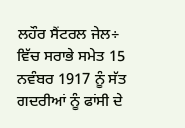ਲਹੌਰ ਸੈਂਟਰਲ ਜੇਲ÷ ਵਿੱਚ ਸਰਾਭੇ ਸਮੇਤ 15 ਨਵੰਬਰ 1917 ਨੂੰ ਸੱਤ ਗਦਰੀਆਂ ਨੂੰ ਫਾਂਸੀ ਦੇ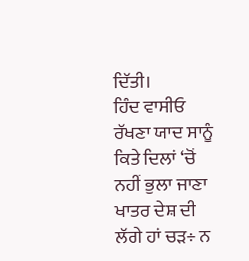ਦਿੱਤੀ।
ਹਿੰਦ ਵਾਸੀਓ ਰੱਖਣਾ ਯਾਦ ਸਾਨੂੰ
ਕਿਤੇ ਦਿਲਾਂ ‘ਚੋਂ ਨਹੀਂ ਭੁਲਾ ਜਾਣਾ
ਖਾਤਰ ਦੇਸ਼ ਦੀ ਲੱਗੇ ਹਾਂ ਚੜ÷ ਨ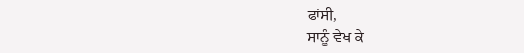ਫਾਂਸੀ,
ਸਾਨੂੰ ਵੇਖ ਕੇ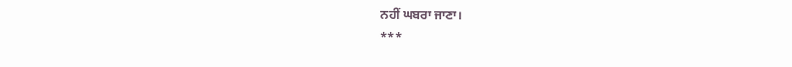ਨਹੀਂ ਘਬਰਾ ਜਾਣਾ।
***